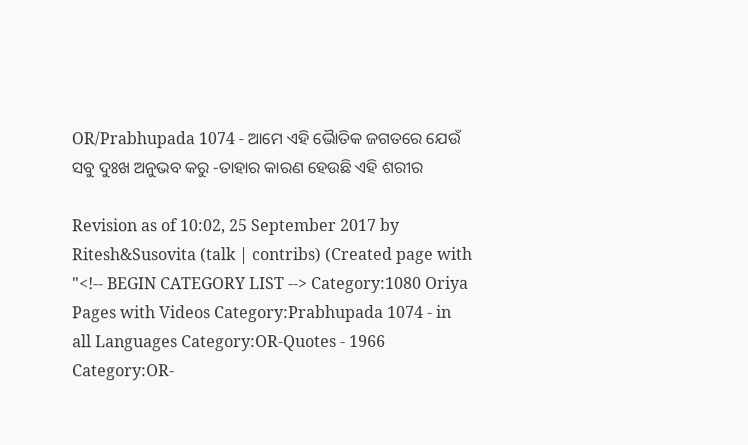OR/Prabhupada 1074 - ଆମେ ଏହି ଭୈାତିକ ଜଗତରେ ଯେଉଁ ସବୁ ଦୁଃଖ ଅନୁଭବ କରୁ -ତାହାର କାରଣ ହେଉଛି ଏହି ଶରୀର

Revision as of 10:02, 25 September 2017 by Ritesh&Susovita (talk | contribs) (Created page with "<!-- BEGIN CATEGORY LIST --> Category:1080 Oriya Pages with Videos Category:Prabhupada 1074 - in all Languages Category:OR-Quotes - 1966 Category:OR-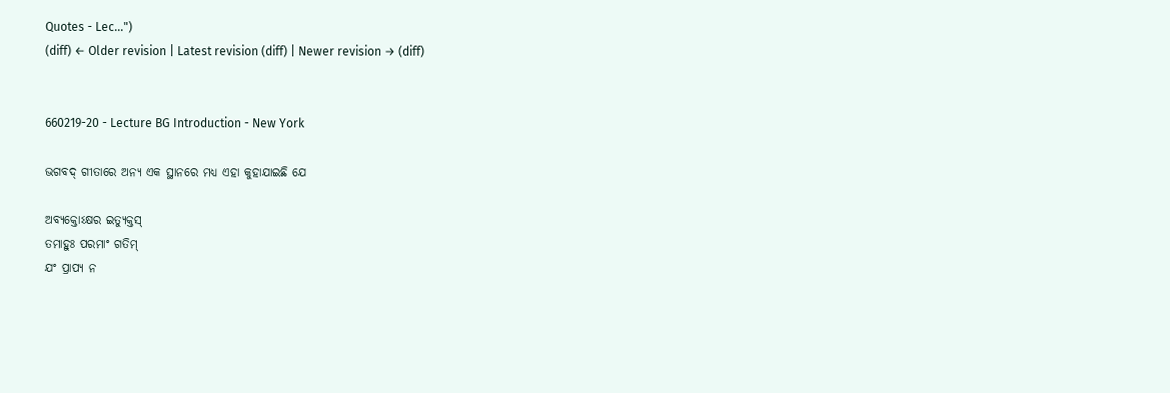Quotes - Lec...")
(diff) ← Older revision | Latest revision (diff) | Newer revision → (diff)


660219-20 - Lecture BG Introduction - New York

ଭଗବଦ୍ ଗୀତାରେ ଅନ୍ୟ ଏକ ସ୍ଥାନରେ ମଧ୍ୟ ଏହା କୁହାଯାଇଛି ଯେ

ଅବ୍ୟକ୍ତୋଽକ୍ଷର ଇତ୍ୟୁକ୍ତସ୍
ତମାହୁଃ ପରମାଂ ଗତିମ୍
ଯଂ ପ୍ରାପ୍ୟ ନ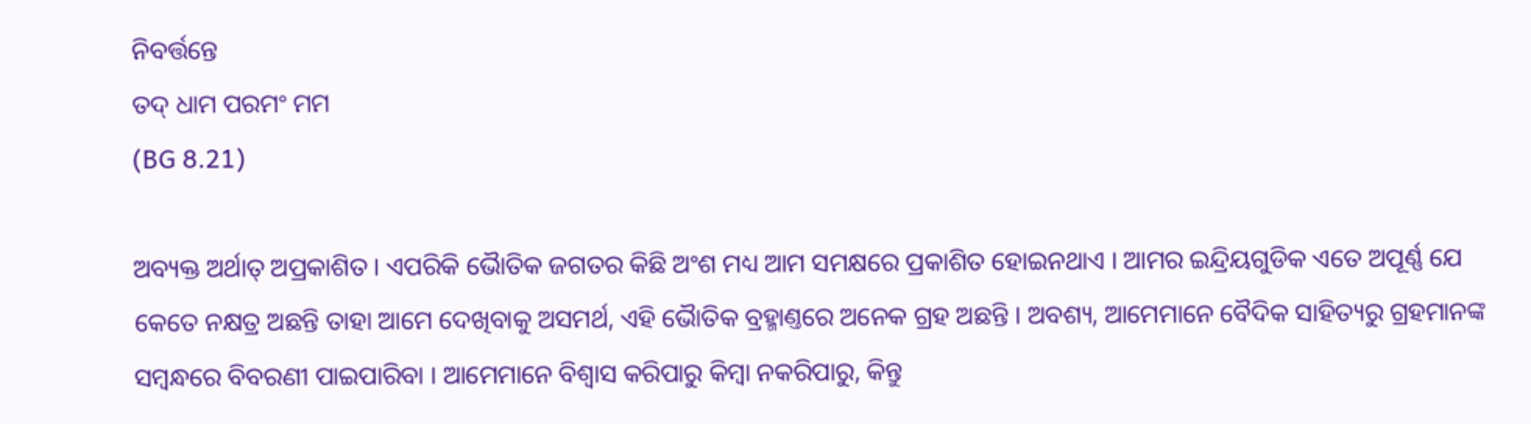ନିବର୍ତ୍ତନ୍ତେ
ତଦ୍ ଧାମ ପରମଂ ମମ
(BG 8.21)

ଅବ୍ୟକ୍ତ ଅର୍ଥାତ୍ ଅପ୍ରକାଶିତ । ଏପରିକି ଭୈାତିକ ଜଗତର କିଛି ଅଂଶ ମଧ୍ୟ ଆମ ସମକ୍ଷରେ ପ୍ରକାଶିତ ହୋଇନଥାଏ । ଆମର ଇନ୍ଦ୍ରିୟଗୁଡିକ ଏତେ ଅପୂର୍ଣ୍ଣ ଯେ କେତେ ନକ୍ଷତ୍ର ଅଛନ୍ତି ତାହା ଆମେ ଦେଖିବାକୁ ଅସମର୍ଥ, ଏହି ଭୈାତିକ ବ୍ରହ୍ମାଣ୍ତରେ ଅନେକ ଗ୍ରହ ଅଛନ୍ତି । ଅବଶ୍ୟ, ଆମେମାନେ ବୈଦିକ ସାହିତ୍ୟରୁ ଗ୍ରହମାନଙ୍କ ସମ୍ଵନ୍ଧରେ ବିବରଣୀ ପାଇପାରିବା । ଆମେମାନେ ବିଶ୍ଵାସ କରିପାରୁ କିମ୍ଵା ନକରିପାରୁ, କିନ୍ତୁ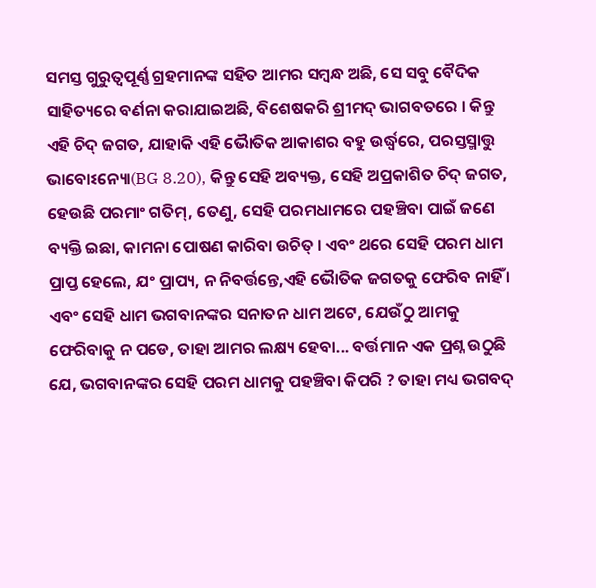ସମସ୍ତ ଗୁରୁତ୍ଵପୂର୍ଣ୍ଣ ଗ୍ରହମାନଙ୍କ ସହିତ ଆମର ସମ୍ଵନ୍ଧ ଅଛି, ସେ ସବୁ ବୈଦିକ ସାହିତ୍ୟରେ ବର୍ଣନା କରାଯାଇଅଛି, ବିଶେଷକରି ଶ୍ରୀମଦ୍ ଭାଗବତରେ । କିନ୍ତୁ ଏହି ଚିଦ୍ ଜଗତ, ଯାହାକି ଏହି ଭୈାତିକ ଆକାଶର ବହୁ ଉର୍ଦ୍ଧ୍ଵରେ, ପରସ୍ତସ୍ମାତ୍ତୁ ଭାବୋଽନ୍ୟୋ(BG 8.20), କିନ୍ତୁ ସେହି ଅବ୍ୟକ୍ତ, ସେହି ଅପ୍ରକାଶିତ ଚିଦ୍ ଜଗତ, ହେଉଛି ପରମାଂ ଗତିମ୍, ତେଣୁ, ସେହି ପରମଧାମରେ ପହଞ୍ଚିବା ପାଇଁ ଜଣେ ବ୍ୟକ୍ତି ଇଛା, କାମନା ପୋଷଣ କାରିବା ଉଚିତ୍ । ଏବଂ ଥରେ ସେହି ପରମ ଧାମ ପ୍ରାପ୍ତ ହେଲେ, ଯଂ ପ୍ରାପ୍ୟ, ନ ନିବର୍ତ୍ତନ୍ତେ,ଏହି ଭୈାତିକ ଜଗତକୁ ଫେରିବ ନାହିଁ । ଏବଂ ସେହି ଧାମ ଭଗବାନଙ୍କର ସନାତନ ଧାମ ଅଟେ, ଯେଉଁଠୁ ଆମକୁ ଫେରିବାକୁ ନ ପଡେ, ତାହା ଆମର ଲକ୍ଷ୍ୟ ହେବା... ବର୍ତ୍ତମାନ ଏକ ପ୍ରଶ୍ନ ଉଠୁଛି ଯେ, ଭଗବାନଙ୍କର ସେହି ପରମ ଧାମକୁ ପହଞ୍ଚିବା କିପରି ? ତାହା ମଧ୍ୟ ଭଗବଦ୍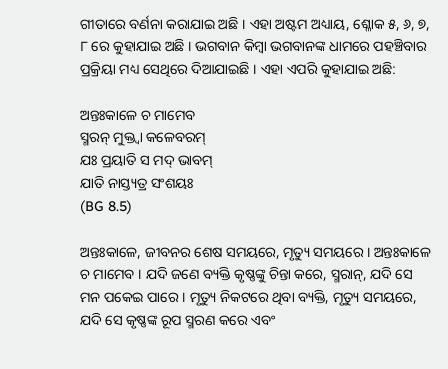ଗୀତାରେ ବର୍ଣନା କରାଯାଇ ଅଛି । ଏହା ଅଷ୍ଟମ ଅଧ୍ୟାୟ, ଶ୍ଳୋକ ୫, ୬, ୭, ୮ ରେ କୁହାଯାଇ ଅଛି । ଭଗବାନ କିମ୍ଵା ଭଗବାନଙ୍କ ଧାମରେ ପହଞ୍ଚିବାର ପ୍ରକ୍ରିୟା ମଧ୍ୟ ସେଥିରେ ଦିଆଯାଇଛି । ଏହା ଏପରି କୁହାଯାଇ ଅଛି:

ଅନ୍ତଃକାଳେ ଚ ମାମେବ
ସ୍ମରନ୍ ମୁକ୍ତ୍ଵା କଳେବରମ୍
ଯଃ ପ୍ରୟାତି ସ ମଦ୍ ଭାବମ୍
ଯାତି ନାସ୍ତ୍ୟତ୍ର ସଂଶୟଃ
(BG 8.5)

ଅନ୍ତଃକାଳେ, ଜୀବନର ଶେଷ ସମୟରେ, ମୃତ୍ୟୁ ସମୟରେ । ଅନ୍ତଃକାଳେ ଚ ମାମେବ । ଯଦି ଜଣେ ବ୍ୟକ୍ତି କୃଷ୍ଣଙ୍କୁ ଚିନ୍ତା କରେ, ସ୍ମରାନ୍, ଯଦି ସେ ମନ ପକେଇ ପାରେ । ମୃତ୍ୟୁ ନିକଟରେ ଥିବା ବ୍ୟକ୍ତି, ମୃତ୍ୟୁ ସମୟରେ, ଯଦି ସେ କୃଷ୍ଣଙ୍କ ରୂପ ସ୍ମରଣ କରେ ଏବଂ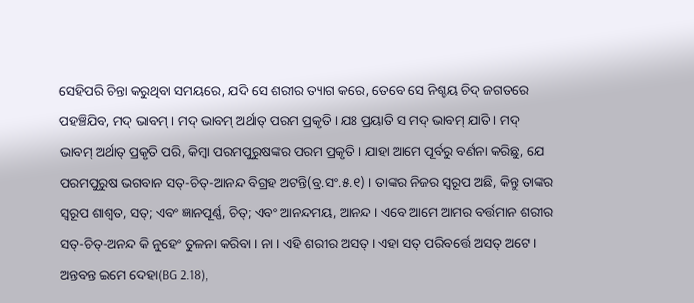ସେହିପରି ଚିନ୍ତା କରୁଥିବା ସମୟରେ, ଯଦି ସେ ଶରୀର ତ୍ୟାଗ କରେ, ତେବେ ସେ ନିଶ୍ଚୟ ଚିଦ୍ ଜଗତରେ ପହଞ୍ଚିଯିବ, ମଦ୍ ଭାବମ୍ । ମଦ୍ ଭାବମ୍ ଅର୍ଥାତ୍ ପରମ ପ୍ରକୃତି । ଯଃ ପ୍ରୟାତି ସ ମଦ୍ ଭାବମ୍ ଯାତି । ମଦ୍ ଭାବମ୍ ଅର୍ଥାତ୍ ପ୍ରକୃତି ପରି, କିମ୍ଵା ପରମପୁରୁଷଙ୍କର ପରମ ପ୍ରକୃତି । ଯାହା ଆମେ ପୂର୍ବରୁ ବର୍ଣନା କରିଛୁ, ଯେ ପରମପୁରୁଷ ଭଗବାନ ସତ୍-ଚିତ୍-ଆନନ୍ଦ ବିଗ୍ରହ ଅଟନ୍ତି(ବ୍ର.ସଂ.୫.୧) । ତାଙ୍କର ନିଜର ସ୍ଵରୂପ ଅଛି, କିନ୍ତୁ ତାଙ୍କର ସ୍ଵରୂପ ଶାଶ୍ଵତ, ସତ୍; ଏବଂ ଜ୍ଞାନପୂର୍ଣ୍ଣ, ଚିତ୍; ଏବଂ ଆନନ୍ଦମୟ, ଆନନ୍ଦ । ଏବେ ଆମେ ଆମର ବର୍ତ୍ତମାନ ଶରୀର ସତ୍-ଚିତ୍-ଅନନ୍ଦ କି ନୁହେଂ ତୁଳନା କରିବା । ନା । ଏହି ଶରୀର ଅସତ୍ । ଏହା ସତ୍ ପରିବର୍ତ୍ତେ ଅସତ୍ ଅଟେ । ଅନ୍ତବନ୍ତ ଇମେ ଦେହା(BG 2.18),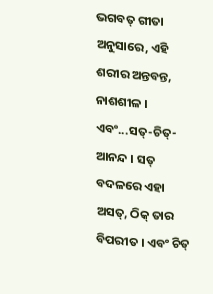ଭଗବତ୍ ଗୀତା ଅନୁସାରେ, ଏହି ଶରୀର ଅନ୍ତବନ୍ତ, ନାଶଶୀଳ । ଏବଂ...ସତ୍-ଚିତ୍-ଆନନ୍ଦ । ସତ୍ ବଦଳରେ ଏହା ଅସତ୍, ଠିକ୍ ତାର ବିପରୀତ । ଏବଂ ଚିତ୍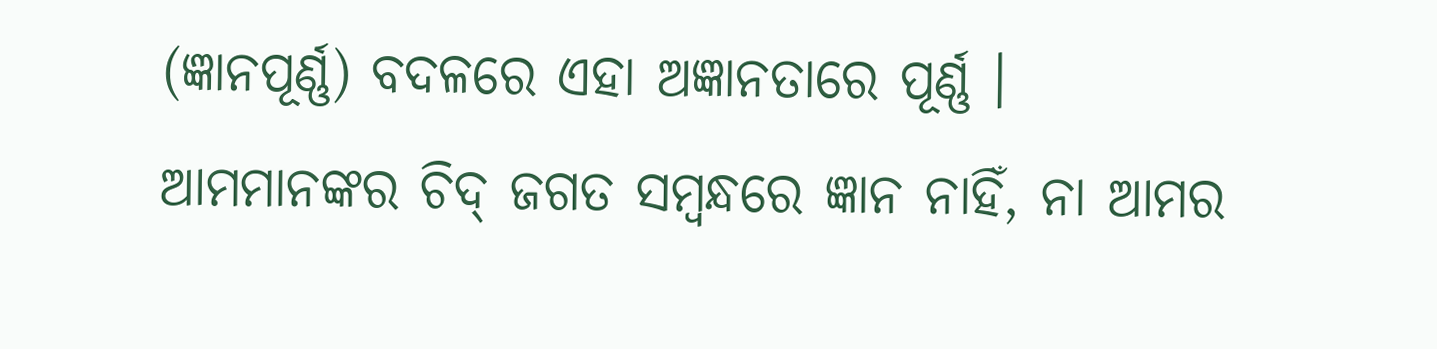(ଜ୍ଞାନପୂର୍ଣ୍ଣ) ବଦଳରେ ଏହା ଅଜ୍ଞାନତାରେ ପୂର୍ଣ୍ଣ । ଆମମାନଙ୍କର ଚିଦ୍ ଜଗତ ସମ୍ଵନ୍ଧରେ ଜ୍ଞାନ ନାହିଁ, ନା ଆମର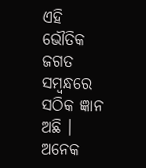ଏହି ଭୌତିକ ଜଗତ ସମ୍ଵନ୍ଧରେ ସଠିକ ଜ୍ଞାନ ଅଛି । ଅନେକ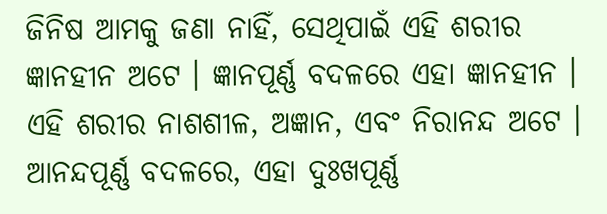ଜିନିଷ ଆମକୁ ଜଣା ନାହିଁ, ସେଥିପାଇଁ ଏହି ଶରୀର ଜ୍ଞାନହୀନ ଅଟେ । ଜ୍ଞାନପୂର୍ଣ୍ଣ ବଦଳରେ ଏହା ଜ୍ଞାନହୀନ । ଏହି ଶରୀର ନାଶଶୀଳ, ଅଜ୍ଞାନ, ଏବଂ ନିରାନନ୍ଦ ଅଟେ । ଆନନ୍ଦପୂର୍ଣ୍ଣ ବଦଳରେ, ଏହା ଦୁଃଖପୂର୍ଣ୍ଣ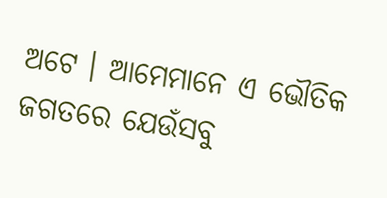ଅଟେ । ଆମେମାନେ ଏ ଭୌତିକ ଜଗତରେ ଯେଉଁସବୁ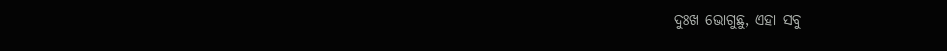ଦୁଃଖ ଭୋଗୁଛୁ, ଏହା ସବୁ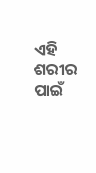ଏହି ଶରୀର ପାଇଁ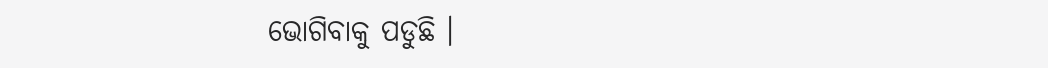ଭୋଗିବାକୁ ପଡୁଛି ।